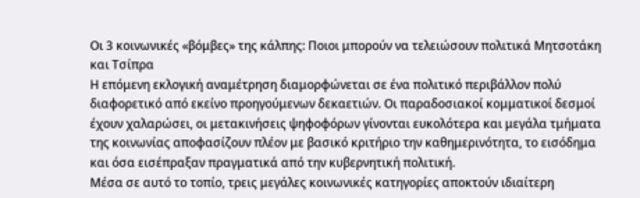Οι 3 κοινωνικές «βόμβες» της κάλπης: Ποιοι μπορούν να τελειώσουν πολιτικά Μητσοτάκη και Τσίπρα
Η επόμενη εκλογική αναμέτρηση διαμορφώνεται σε ένα πολιτικό περιβάλλον πολύ διαφορετικό από εκείνο προηγούμενων δεκαετιών. Οι παραδοσιακοί κομματικοί δεσμοί έχουν χαλαρώσει, οι μετακινήσεις ψηφοφόρων γίνονται ευκολότερα και μεγάλα τμήματα της κοινωνίας αποφασίζουν πλέον με βασικό κριτήριο την καθημερινότητα, το εισόδημα και όσα εισέπραξαν πραγματικά από την κυβερνητική πολιτική.
Μέσα σε αυτό το τοπίο, τρεις μεγάλες κοινωνικές κατηγορίες αποκτούν ιδιαίτερη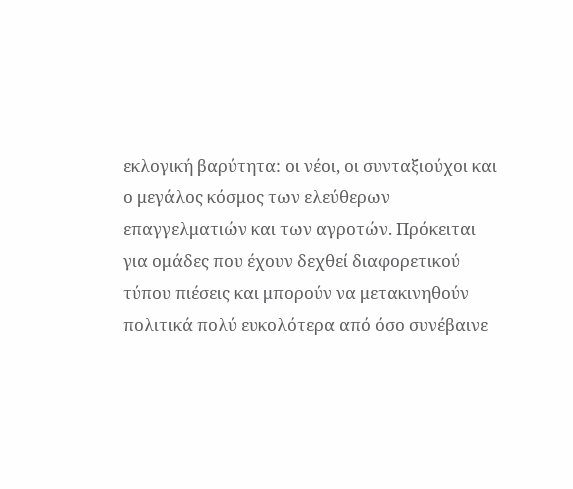εκλογική βαρύτητα: οι νέοι, οι συνταξιούχοι και ο μεγάλος κόσμος των ελεύθερων επαγγελματιών και των αγροτών. Πρόκειται για ομάδες που έχουν δεχθεί διαφορετικού τύπου πιέσεις και μπορούν να μετακινηθούν πολιτικά πολύ ευκολότερα από όσο συνέβαινε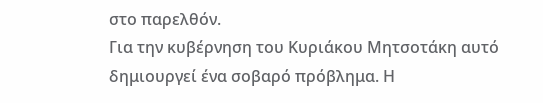στο παρελθόν.
Για την κυβέρνηση του Κυριάκου Μητσοτάκη αυτό δημιουργεί ένα σοβαρό πρόβλημα. Η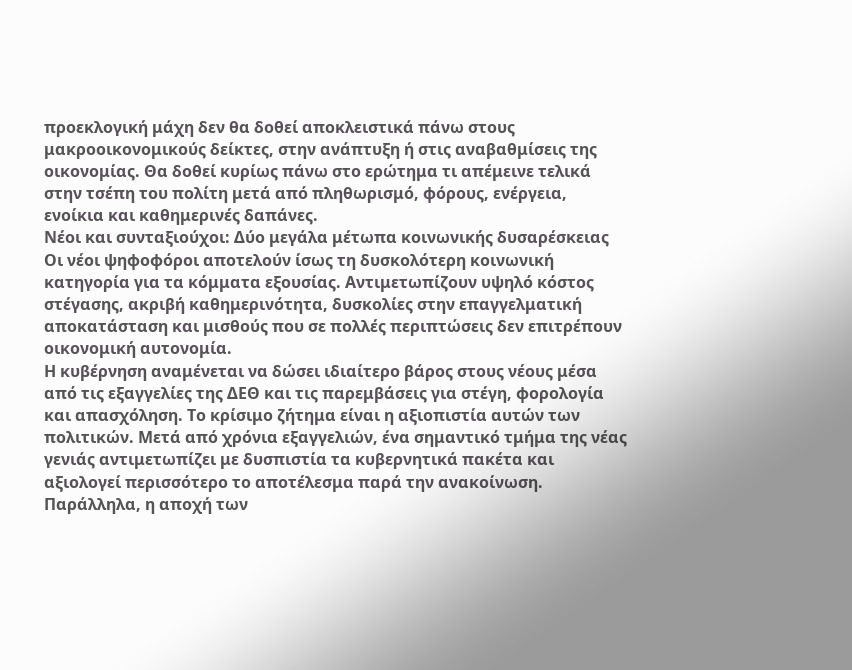προεκλογική μάχη δεν θα δοθεί αποκλειστικά πάνω στους μακροοικονομικούς δείκτες, στην ανάπτυξη ή στις αναβαθμίσεις της οικονομίας. Θα δοθεί κυρίως πάνω στο ερώτημα τι απέμεινε τελικά στην τσέπη του πολίτη μετά από πληθωρισμό, φόρους, ενέργεια, ενοίκια και καθημερινές δαπάνες.
Νέοι και συνταξιούχοι: Δύο μεγάλα μέτωπα κοινωνικής δυσαρέσκειας
Οι νέοι ψηφοφόροι αποτελούν ίσως τη δυσκολότερη κοινωνική κατηγορία για τα κόμματα εξουσίας. Αντιμετωπίζουν υψηλό κόστος στέγασης, ακριβή καθημερινότητα, δυσκολίες στην επαγγελματική αποκατάσταση και μισθούς που σε πολλές περιπτώσεις δεν επιτρέπουν οικονομική αυτονομία.
Η κυβέρνηση αναμένεται να δώσει ιδιαίτερο βάρος στους νέους μέσα από τις εξαγγελίες της ΔΕΘ και τις παρεμβάσεις για στέγη, φορολογία και απασχόληση. Το κρίσιμο ζήτημα είναι η αξιοπιστία αυτών των πολιτικών. Μετά από χρόνια εξαγγελιών, ένα σημαντικό τμήμα της νέας γενιάς αντιμετωπίζει με δυσπιστία τα κυβερνητικά πακέτα και αξιολογεί περισσότερο το αποτέλεσμα παρά την ανακοίνωση.
Παράλληλα, η αποχή των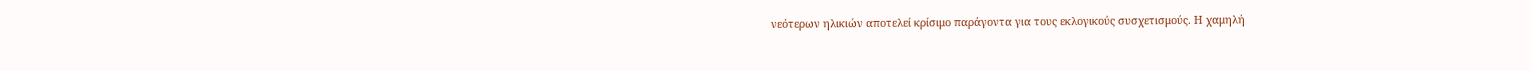νεότερων ηλικιών αποτελεί κρίσιμο παράγοντα για τους εκλογικούς συσχετισμούς. Η χαμηλή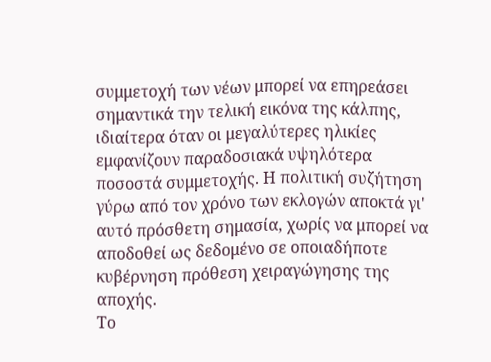συμμετοχή των νέων μπορεί να επηρεάσει σημαντικά την τελική εικόνα της κάλπης, ιδιαίτερα όταν οι μεγαλύτερες ηλικίες εμφανίζουν παραδοσιακά υψηλότερα ποσοστά συμμετοχής. Η πολιτική συζήτηση γύρω από τον χρόνο των εκλογών αποκτά γι' αυτό πρόσθετη σημασία, χωρίς να μπορεί να αποδοθεί ως δεδομένο σε οποιαδήποτε κυβέρνηση πρόθεση χειραγώγησης της αποχής.
Το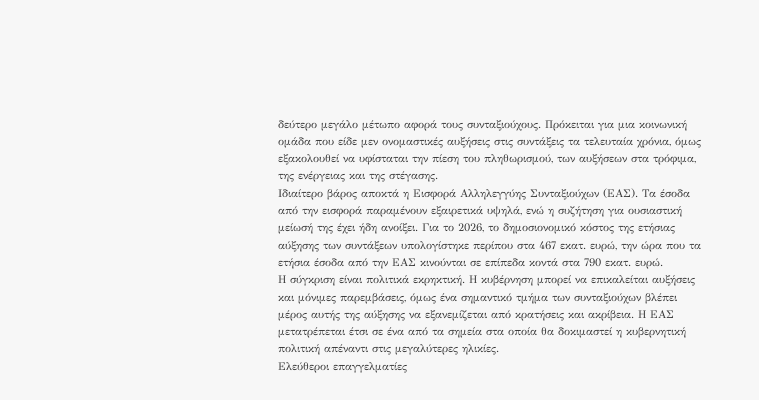δεύτερο μεγάλο μέτωπο αφορά τους συνταξιούχους. Πρόκειται για μια κοινωνική ομάδα που είδε μεν ονομαστικές αυξήσεις στις συντάξεις τα τελευταία χρόνια, όμως εξακολουθεί να υφίσταται την πίεση του πληθωρισμού, των αυξήσεων στα τρόφιμα, της ενέργειας και της στέγασης.
Ιδιαίτερο βάρος αποκτά η Εισφορά Αλληλεγγύης Συνταξιούχων (ΕΑΣ). Τα έσοδα από την εισφορά παραμένουν εξαιρετικά υψηλά, ενώ η συζήτηση για ουσιαστική μείωσή της έχει ήδη ανοίξει. Για το 2026, το δημοσιονομικό κόστος της ετήσιας αύξησης των συντάξεων υπολογίστηκε περίπου στα 467 εκατ. ευρώ, την ώρα που τα ετήσια έσοδα από την ΕΑΣ κινούνται σε επίπεδα κοντά στα 790 εκατ. ευρώ.
Η σύγκριση είναι πολιτικά εκρηκτική. Η κυβέρνηση μπορεί να επικαλείται αυξήσεις και μόνιμες παρεμβάσεις, όμως ένα σημαντικό τμήμα των συνταξιούχων βλέπει μέρος αυτής της αύξησης να εξανεμίζεται από κρατήσεις και ακρίβεια. Η ΕΑΣ μετατρέπεται έτσι σε ένα από τα σημεία στα οποία θα δοκιμαστεί η κυβερνητική πολιτική απέναντι στις μεγαλύτερες ηλικίες.
Ελεύθεροι επαγγελματίες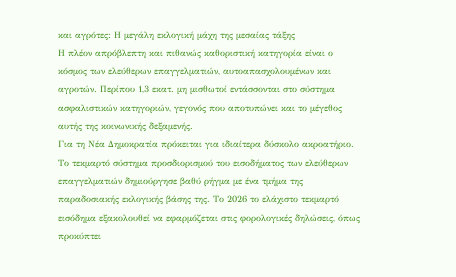και αγρότες: Η μεγάλη εκλογική μάχη της μεσαίας τάξης
Η πλέον απρόβλεπτη και πιθανώς καθοριστική κατηγορία είναι ο κόσμος των ελεύθερων επαγγελματιών, αυτοαπασχολουμένων και αγροτών. Περίπου 1,3 εκατ. μη μισθωτοί εντάσσονται στο σύστημα ασφαλιστικών κατηγοριών, γεγονός που αποτυπώνει και το μέγεθος αυτής της κοινωνικής δεξαμενής.
Για τη Νέα Δημοκρατία πρόκειται για ιδιαίτερα δύσκολο ακροατήριο. Το τεκμαρτό σύστημα προσδιορισμού του εισοδήματος των ελεύθερων επαγγελματιών δημιούργησε βαθύ ρήγμα με ένα τμήμα της παραδοσιακής εκλογικής βάσης της. Το 2026 το ελάχιστο τεκμαρτό εισόδημα εξακολουθεί να εφαρμόζεται στις φορολογικές δηλώσεις, όπως προκύπτει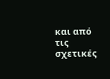και από τις σχετικές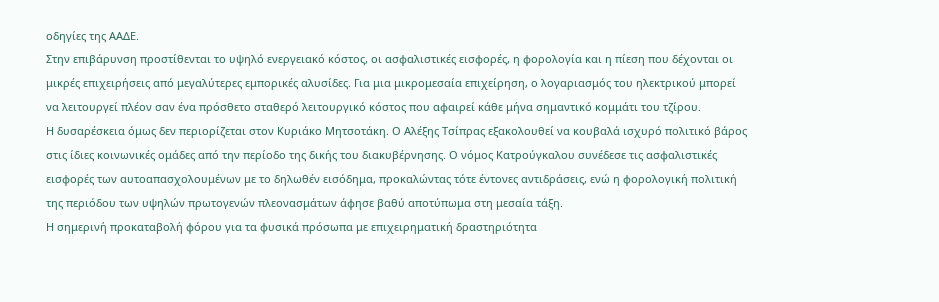οδηγίες της ΑΑΔΕ.
Στην επιβάρυνση προστίθενται το υψηλό ενεργειακό κόστος, οι ασφαλιστικές εισφορές, η φορολογία και η πίεση που δέχονται οι μικρές επιχειρήσεις από μεγαλύτερες εμπορικές αλυσίδες. Για μια μικρομεσαία επιχείρηση, ο λογαριασμός του ηλεκτρικού μπορεί να λειτουργεί πλέον σαν ένα πρόσθετο σταθερό λειτουργικό κόστος που αφαιρεί κάθε μήνα σημαντικό κομμάτι του τζίρου.
Η δυσαρέσκεια όμως δεν περιορίζεται στον Κυριάκο Μητσοτάκη. Ο Αλέξης Τσίπρας εξακολουθεί να κουβαλά ισχυρό πολιτικό βάρος στις ίδιες κοινωνικές ομάδες από την περίοδο της δικής του διακυβέρνησης. Ο νόμος Κατρούγκαλου συνέδεσε τις ασφαλιστικές εισφορές των αυτοαπασχολουμένων με το δηλωθέν εισόδημα, προκαλώντας τότε έντονες αντιδράσεις, ενώ η φορολογική πολιτική της περιόδου των υψηλών πρωτογενών πλεονασμάτων άφησε βαθύ αποτύπωμα στη μεσαία τάξη.
Η σημερινή προκαταβολή φόρου για τα φυσικά πρόσωπα με επιχειρηματική δραστηριότητα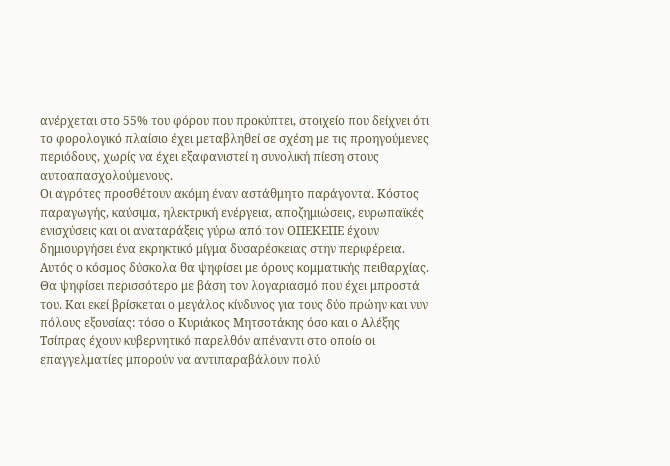ανέρχεται στο 55% του φόρου που προκύπτει, στοιχείο που δείχνει ότι το φορολογικό πλαίσιο έχει μεταβληθεί σε σχέση με τις προηγούμενες περιόδους, χωρίς να έχει εξαφανιστεί η συνολική πίεση στους αυτοαπασχολούμενους.
Οι αγρότες προσθέτουν ακόμη έναν αστάθμητο παράγοντα. Κόστος παραγωγής, καύσιμα, ηλεκτρική ενέργεια, αποζημιώσεις, ευρωπαϊκές ενισχύσεις και οι αναταράξεις γύρω από τον ΟΠΕΚΕΠΕ έχουν δημιουργήσει ένα εκρηκτικό μίγμα δυσαρέσκειας στην περιφέρεια.
Αυτός ο κόσμος δύσκολα θα ψηφίσει με όρους κομματικής πειθαρχίας. Θα ψηφίσει περισσότερο με βάση τον λογαριασμό που έχει μπροστά του. Και εκεί βρίσκεται ο μεγάλος κίνδυνος για τους δύο πρώην και νυν πόλους εξουσίας: τόσο ο Κυριάκος Μητσοτάκης όσο και ο Αλέξης Τσίπρας έχουν κυβερνητικό παρελθόν απέναντι στο οποίο οι επαγγελματίες μπορούν να αντιπαραβάλουν πολύ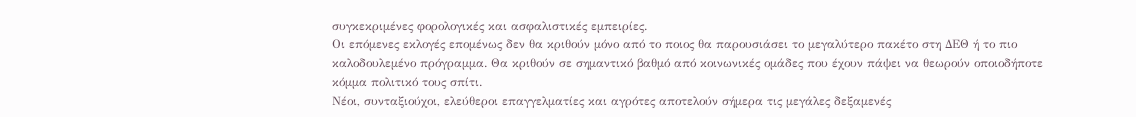συγκεκριμένες φορολογικές και ασφαλιστικές εμπειρίες.
Οι επόμενες εκλογές επομένως δεν θα κριθούν μόνο από το ποιος θα παρουσιάσει το μεγαλύτερο πακέτο στη ΔΕΘ ή το πιο καλοδουλεμένο πρόγραμμα. Θα κριθούν σε σημαντικό βαθμό από κοινωνικές ομάδες που έχουν πάψει να θεωρούν οποιοδήποτε κόμμα πολιτικό τους σπίτι.
Νέοι, συνταξιούχοι, ελεύθεροι επαγγελματίες και αγρότες αποτελούν σήμερα τις μεγάλες δεξαμενές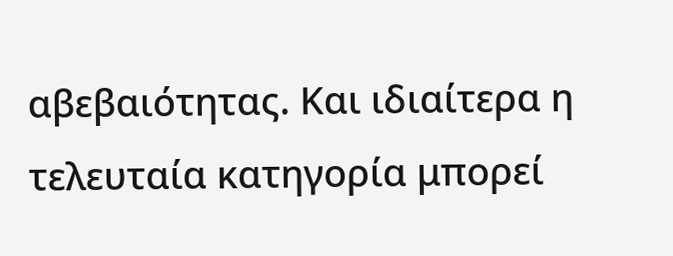αβεβαιότητας. Και ιδιαίτερα η τελευταία κατηγορία μπορεί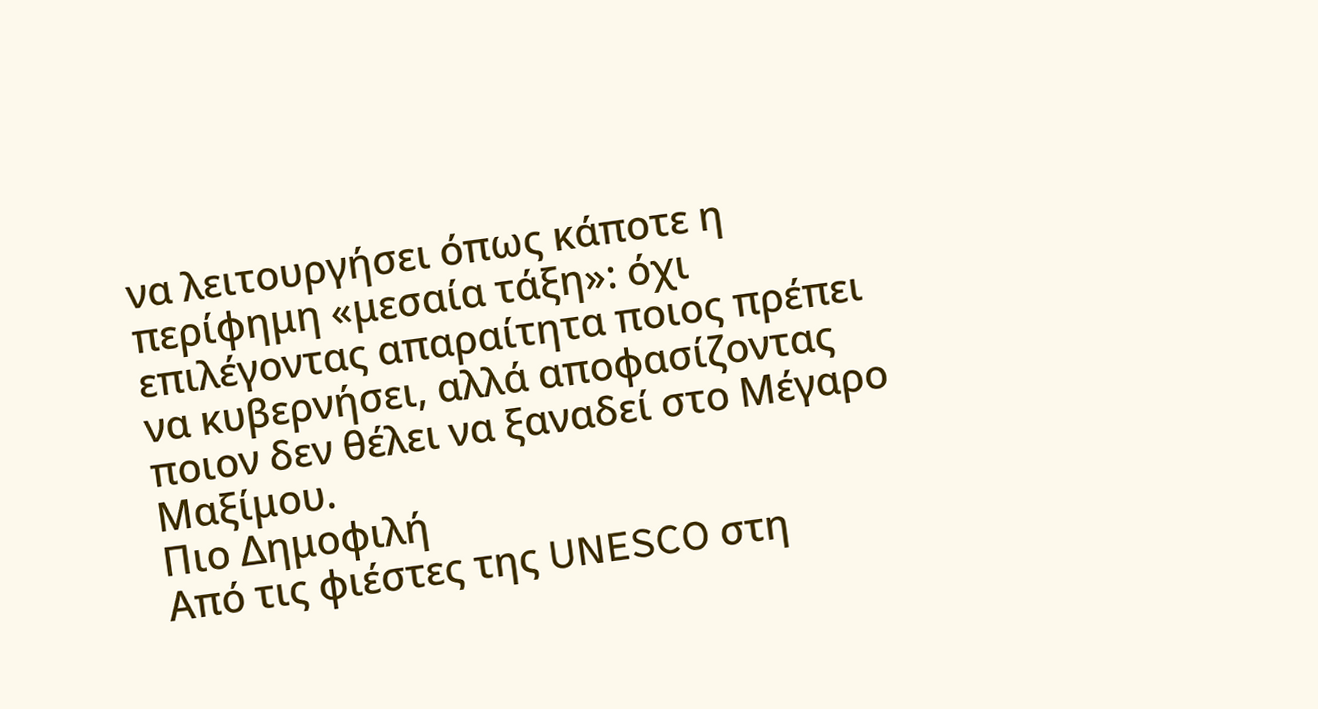να λειτουργήσει όπως κάποτε η περίφημη «μεσαία τάξη»: όχι επιλέγοντας απαραίτητα ποιος πρέπει να κυβερνήσει, αλλά αποφασίζοντας ποιον δεν θέλει να ξαναδεί στο Μέγαρο Μαξίμου.
Πιο Δημοφιλή
Από τις φιέστες της UNESCO στη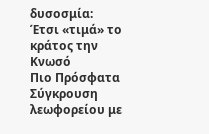δυσοσμία: Έτσι «τιμά» το κράτος την Κνωσό
Πιο Πρόσφατα
Σύγκρουση λεωφορείου με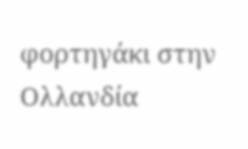φορτηγάκι στην Ολλανδία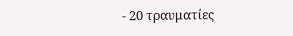- 20 τραυματίες